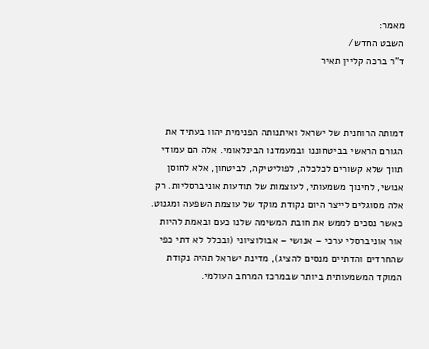מאמר:
השבט החדש/
ד"ר ברכה קליין תאיר



דמותה הרוחנית של ישראל ואיתנותה הפנימית יהוו בעתיד את הגורם הראשי בביטחוננו ובמעמדנו הבינלאומי. אלה הם עמודי תווך שלא קשורים לכלכלה, לפוליטיקה, לביטחון, אלא לחוסן אנושי, לחינוך משמעותי, לעוצמות של תודעות אוניברסליות. רק אלה מסוגלים לייצר היום נקודת מוקד של עוצמת השפעה ומגנוט. כאשר נסכים לממש את חובת המשימה שלנו כעם ובאמת להיות אור אוניברסלי ערכי – אנושי – אבולוציוני (ובכלל לא דתי כפי שהחרדים והדתיים מנסים להציג), מדינת ישראל תהיה נקודת המוקד המשמעותית ביותר שבמרכז המרחב העולמי.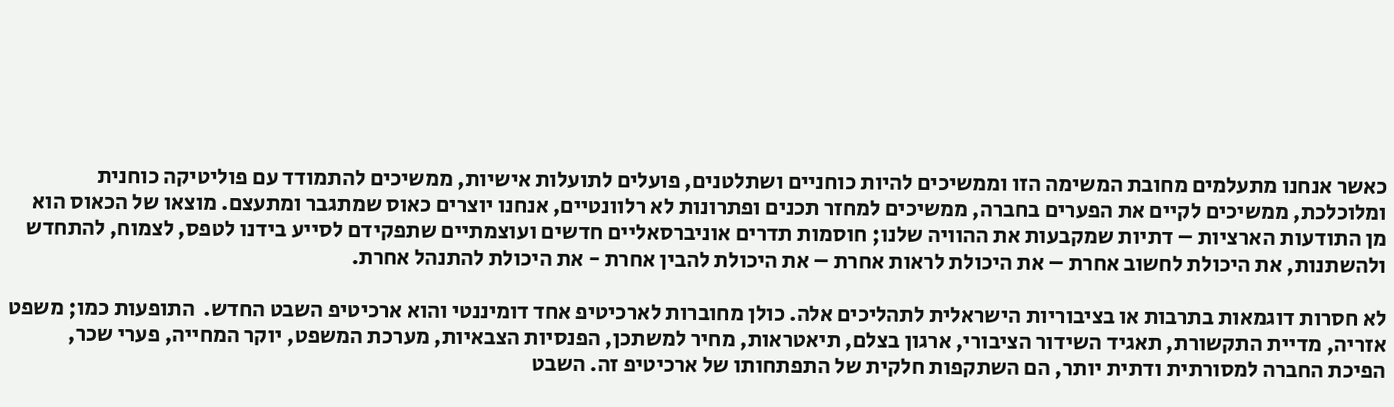כאשר אנחנו מתעלמים מחובת המשימה הזו וממשיכים להיות כוחניים ושתלטנים, פועלים לתועלות אישיות, ממשיכים להתמודד עם פוליטיקה כוחנית ומלוכלכת, ממשיכים לקיים את הפערים בחברה, ממשיכים למחזר תכנים ופתרונות לא רלוונטיים, אנחנו יוצרים כאוס שמתגבר ומתעצם. מוצאו של הכאוס הוא מן התודעות הארציות – דתיות שמקבעות את ההוויה שלנו; חוסמות תדרים אוניברסאליים חדשים ועוצמתיים שתפקידם לסייע בידנו לטפס, לצמוח, להתחדש ולהשתנות, את היכולת לחשוב אחרת – את היכולת לראות אחרת – את היכולת להבין אחרת - את היכולת להתנהל אחרת.

לא חסרות דוגמאות בתרבות או בציבוריות הישראלית לתהליכים אלה. כולן מחוברות לארכיטיפ אחד דומיננטי והוא ארכיטיפ השבט החדש.  התופעות כמו; משפט אזריה, מדיית התקשורת, תאגיד השידור הציבורי, ארגון בצלם, תיאטראות, מחיר למשתכן, הפנסיות הצבאיות, מערכת המשפט, יוקר המחייה, פערי שכר, הפיכת החברה למסורתית ודתית יותר, הם השתקפות חלקית של התפתחותו של ארכיטיפ זה. השבט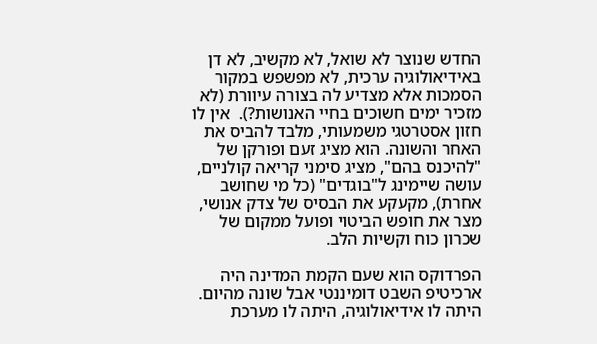החדש שנוצר לא שואל, לא מקשיב, לא דן באידיאולוגיה ערכית, לא מפשפש במקור הסמכות אלא מצדיע לה בצורה עיוורת (לא מזכיר ימים חשוכים בחיי האנושות?).  אין לו חזון אסטרטגי משמעותי, מלבד להביס את האחר והשונה. הוא מציג זעם ופורקן של "להיכנס בהם", מציג סימני קריאה קולניים, עושה שיימינג ל"בוגדים" (כל מי שחושב אחרת), מקעקע את הבסיס של צדק אנושי, מצר את חופש הביטוי ופועל ממקום של שכרון כוח וקשיות הלב.

הפרדוקס הוא שעם הקמת המדינה היה ארכיטיפ השבט דומיננטי אבל שונה מהיום. היתה לו אידיאולוגיה, היתה לו מערכת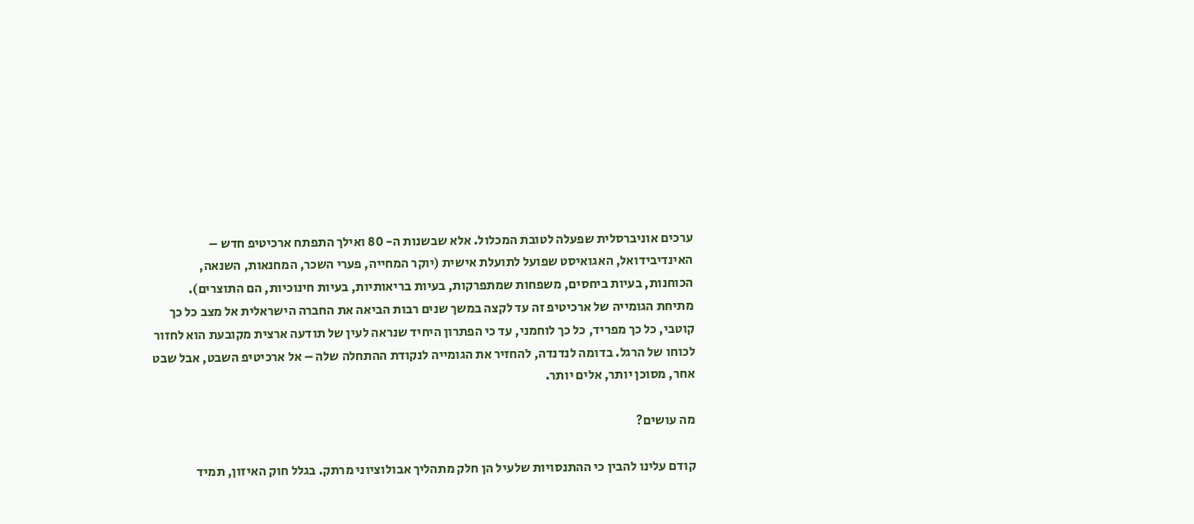ערכים אוניברסלית שפעלה לטובת המכלול. אלא שבשנות ה- 80 ואילך התפתח ארכיטיפ חדש – האינדיבידואל, האגואיסט שפועל לתועלת אישית (יוקר המחייה, פערי השכר, המחנאות, השנאה, הכוחנות, בעיות ביחסים, משפחות שמתפרקות, בעיות בריאותיות, בעיות חינוכיות, הם התוצרים). מתיחת הגומייה של ארכיטיפ זה עד לקצה במשך שנים רבות הביאה את החברה הישראלית אל מצב כל כך קוטבי, כל כך מפריד, כל כך לוחמני, עד כי הפתרון היחיד שנראה לעין של תודעה ארצית מקובעת הוא לחזור לכוחו של הרגל. בדומה לנדנדה, להחזיר את הגומייה לנקודת ההתחלה שלה – אל ארכיטיפ השבט, אבל שבט אחר, מסוכן יותר, אלים יותר.

מה עושים?

קודם עלינו להבין כי ההתנסויות שלעיל הן חלק מתהליך אבולוציוני מרתק. בגלל חוק האיזון, תמיד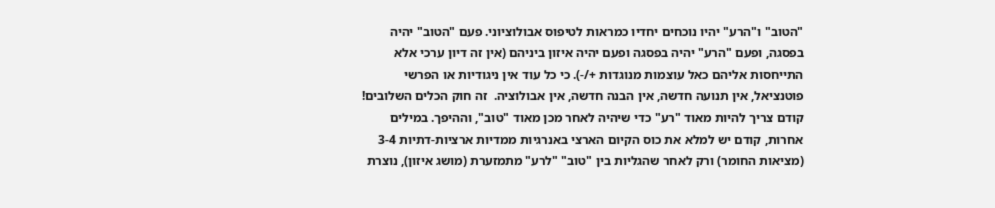"הטוב" ו"הרע" יהיו נוכחים יחדיו כמראות לטיפוס אבולוציוני. פעם "הטוב" יהיה בפסגה, ופעם "הרע" יהיה בפסגה ופעם יהיה איזון ביניהם (אין זה דיון ערכי אלא התייחסות אליהם כאל עוצמות מנוגדות +/-). כי כל עוד אין ניגודיות או הפרשי פוטנציאל, אין תנועה חדשה, אין הבנה חדשה, אין אבולוציה.  זה חוק הכלים השלובים! קודם צריך להיות מאוד "רע" כדי שיהיה לאחר מכן מאוד "טוב", וההיפך. במילים אחרות, קודם יש למלא את כוס הקיום הארצי באנרגיות ממדיות ארציות-דתיות 3-4 (מציאות החומר) ורק לאחר שהגליות בין "טוב" "לרע" מתמזערת (מושג איזון), נוצרת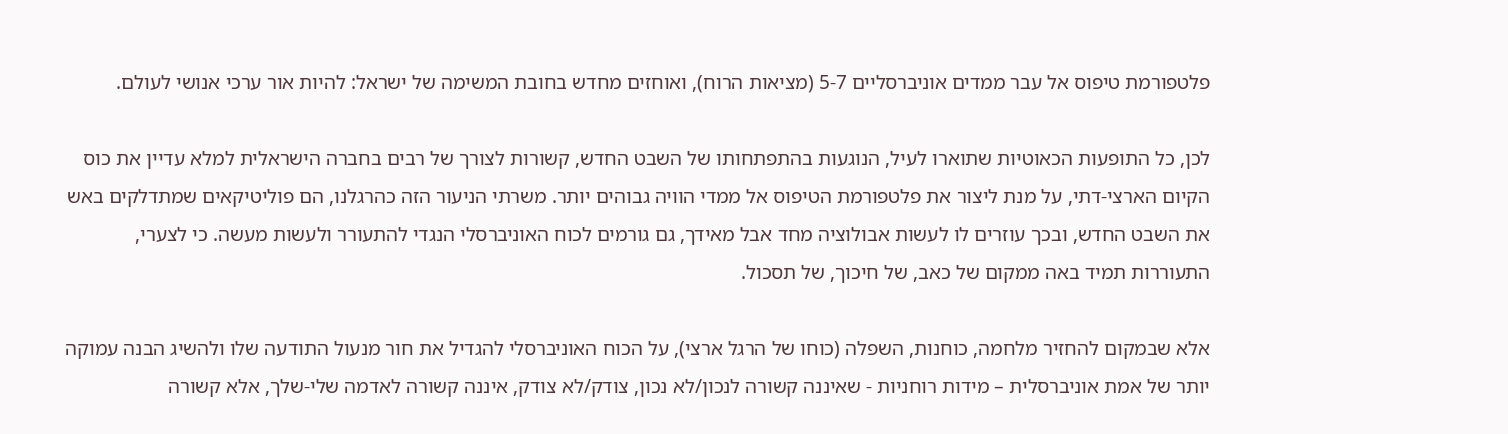פלטפורמת טיפוס אל עבר ממדים אוניברסליים 5-7 (מציאות הרוח), ואוחזים מחדש בחובת המשימה של ישראל: להיות אור ערכי אנושי לעולם.

לכן, כל התופעות הכאוטיות שתוארו לעיל, הנוגעות בהתפתחותו של השבט החדש, קשורות לצורך של רבים בחברה הישראלית למלא עדיין את כוס הקיום הארצי-דתי, על מנת ליצור את פלטפורמת הטיפוס אל ממדי הוויה גבוהים יותר. משרתי הניעור הזה כהרגלנו, הם פוליטיקאים שמתדלקים באש את השבט החדש, ובכך עוזרים לו לעשות אבולוציה מחד אבל מאידך, גם גורמים לכוח האוניברסלי הנגדי להתעורר ולעשות מעשה. כי לצערי, התעוררות תמיד באה ממקום של כאב, של חיכוך, של תסכול.

אלא שבמקום להחזיר מלחמה, כוחנות, השפלה (כוחו של הרגל ארצי), על הכוח האוניברסלי להגדיל את חור מנעול התודעה שלו ולהשיג הבנה עמוקה יותר של אמת אוניברסלית – מידות רוחניות - שאיננה קשורה לנכון/לא נכון, צודק/לא צודק, איננה קשורה לאדמה שלי-שלך, אלא קשורה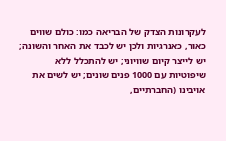לעקרונות הצדק של הבריאה כמו: כולם שווים כאור, כאנרגיות ולכן יש לכבד את האחר והשונה; יש לייצר קיום שוויוני; יש להתכלל ללא שיפוטיות עם 1000 פנים שונים; יש לשים את אויבינו (החברתיים,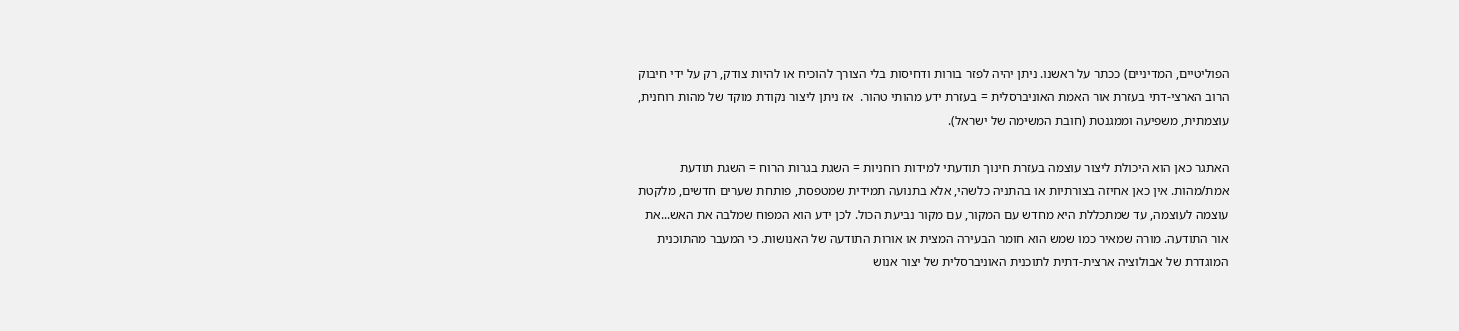הפוליטיים, המדיניים) ככתר על ראשנו. ניתן יהיה לפזר בורות ודחיסות בלי הצורך להוכיח או להיות צודק, רק על ידי חיבוק הרוב הארצי-דתי בעזרת אור האמת האוניברסלית = בעזרת ידע מהותי טהור.  אז ניתן ליצור נקודת מוקד של מהות רוחנית, עוצמתית, משפיעה וממגנטת (חובת המשימה של ישראל).

האתגר כאן הוא היכולת ליצור עוצמה בעזרת חינוך תודעתי למידות רוחניות = השגת בגרות הרוח = השגת תודעת אמת/מהות. אין כאן אחיזה בצורתיות או בהתניה כלשהי, אלא בתנועה תמידית שמטפסת, פותחת שערים חדשים, מלקטת עוצמה לעוצמה, עד שמתכללת היא מחדש עם המקור, עם מקור נביעת הכול. לכן ידע הוא המפוח שמלבה את האש...את אור התודעה. מורה שמאיר כמו שמש הוא חומר הבעירה המצית או אורות התודעה של האנושות. כי המעבר מהתוכנית המוגדרת של אבולוציה ארצית-דתית לתוכנית האוניברסלית של יצור אנוש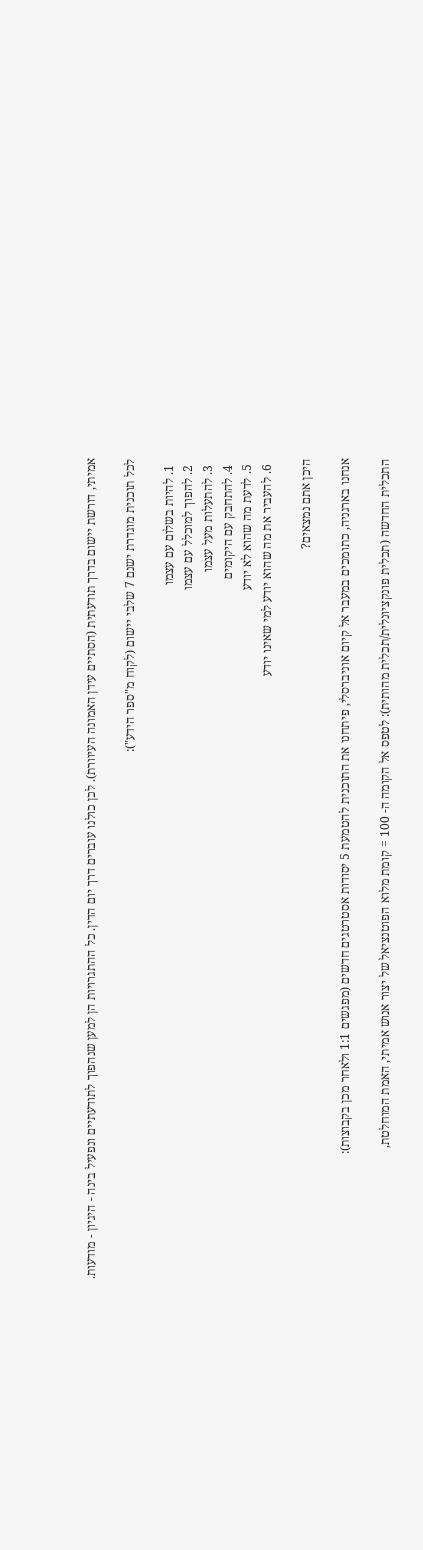אמיתי, דורשת יישום בדרך תודעתית (הסתיים עידן האמונה העיוורת). לכן כולנו עוברים דרך יום הדין. כל ההתגרויות הן למען שנהפוך לתודעתיים ונפעיל בינה - היגיון - מודעות.

לכל תוכנית מוגדרת ישנם 7 שלבי יישום (לקוח מ"ספר הידע"):

  1. להיות בשלום עם עצמו
  2. להפוך למוכלל עם עצמו
  3. להתעלות מעל עצמו
  4. להתחבק עם היקומים
  5. לדעת מה שהוא לא יודע
  6. להעביר את מה שהוא יודע למי שאינו יודע

היכן אתם נמצאים?

אנחנו בארגניה, כתומכים במעבר אל קיום אוניברסלי, פיתחנו את התוכנית להטמעת 5 יסודות אסטרטגים חדשים (מפגשים 1:1 ולאחר מכן בקבוצות):

התכלית החדשה (תכלית פונקציונלית/תכלית מהותית): לטפס אל הקומה ה- 100 = קומת מלוא הפוטנציאל של יצור אנוש אמיתי, האמת המוחלטת,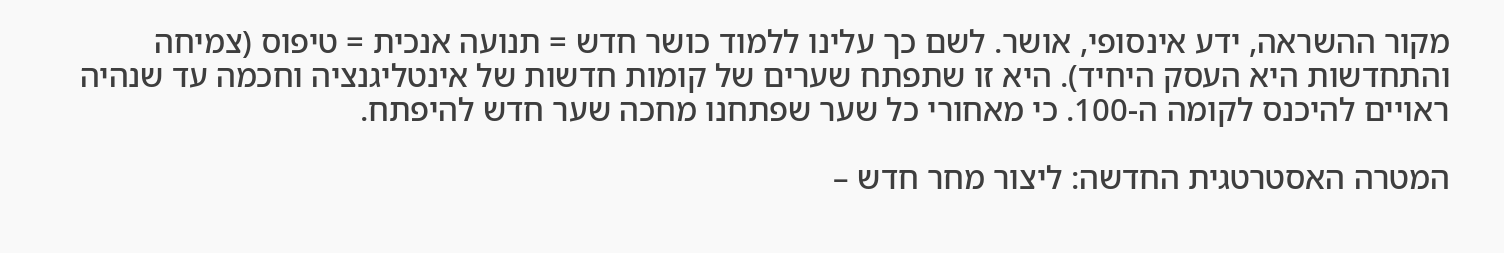מקור ההשראה, ידע אינסופי, אושר. לשם כך עלינו ללמוד כושר חדש = תנועה אנכית = טיפוס (צמיחה והתחדשות היא העסק היחיד). היא זו שתפתח שערים של קומות חדשות של אינטליגנציה וחכמה עד שנהיה ראויים להיכנס לקומה ה-100. כי מאחורי כל שער שפתחנו מחכה שער חדש להיפתח.

המטרה האסטרטגית החדשה: ליצור מחר חדש –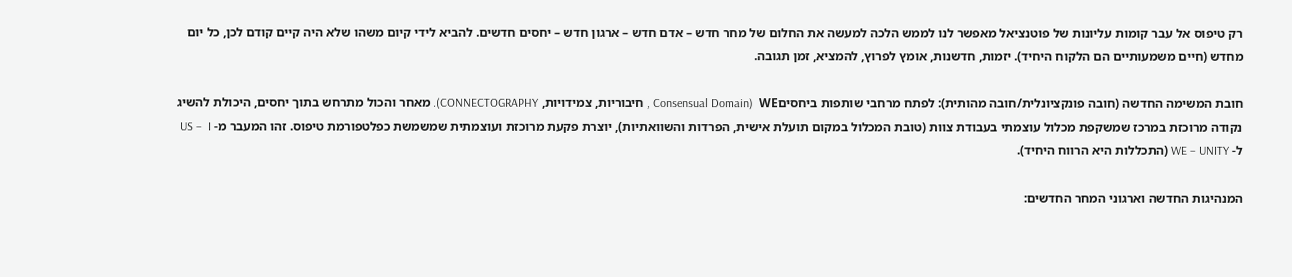רק טיפוס אל עבר קומות עליונות של פוטנציאל מאפשר לנו לממש הלכה למעשה את החלום של מחר חדש – אדם חדש – ארגון חדש – יחסים חדשים. להביא לידי קיום משהו שלא היה קיים קודם לכן, כל יום מחדש (חיים משמעותיים הם הלקוח היחיד). יזמות, חדשנות, אומץ לפרוץ, להמציא, זמן תגובה.

חובת המשימה החדשה (חובה פונקציונלית/חובה מהותית): לפתח מרחבי שותפות ביחסיםWE  (Consensual Domain , חיבוריות, צמידויות, CONNECTOGRAPHY). מאחר והכול מתרחש בתוך יחסים, היכולת להשיג נקודה מרוכזת במרכז שמשקפת מכלול עוצמתי בעבודת צוות (טובת המכלול במקום תועלת אישית, הפרדות והשוואתיות), יוצרת פקעת מרוכזת ועוצמתית שמשמשת כפלטפורמת טיפוס. זהו המעבר מ- US –  I  ל- WE – UNITY (התכללות היא הרווח היחיד).

המנהיגות החדשה וארגוני המחר החדשים: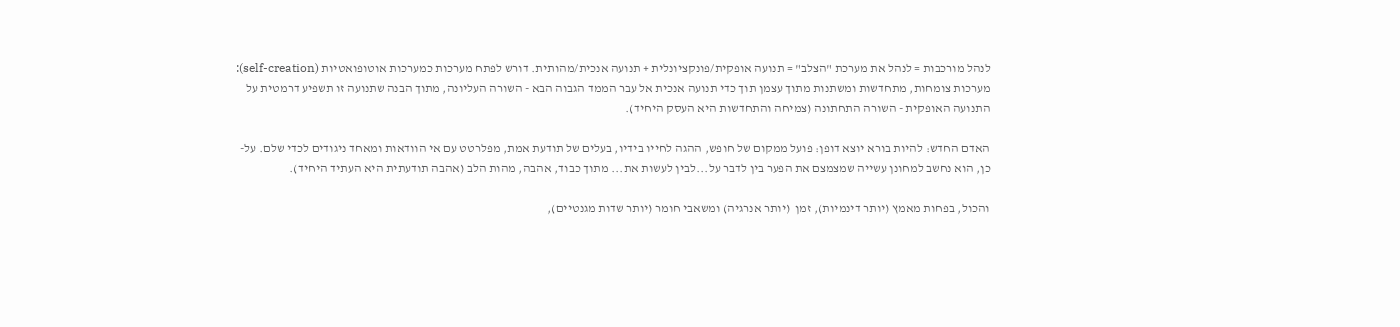לנהל מורכבות = לנהל את מערכת "הצלב" = תנועה אופקית/פונקציונלית + תנועה אנכית/מהותית. דורש לפתח מערכות כמערכות אוטופואטיות (self-creation): מערכות צומחות, מתחדשות ומשתנות מתוך עצמן תוך כדי תנועה אנכית אל עבר הממד הגבוה הבא - השורה העליונה, מתוך הבנה שתנועה זו תשפיע דרמטית על התנועה האופקית - השורה התחתונה (צמיחה והתחדשות היא העסק היחיד).

האדם החדש: להיות בורא יוצא דופן: פועל ממקום של חופש, ההגה לחייו בידיו, בעלים של תודעת אמת, מפלרטט עם אי הוודאות ומאחד ניגודים לכדי שלם. על-כן, הוא נחשב למחונן עשייה שמצמצם את הפער בין לדבר על...לבין לעשות את... מתוך כבוד, אהבה, מהות הלב (אהבה תודעתית היא העתיד היחיד).

והכול, בפחות מאמץ (יותר דינמיות), זמן  (יותר אנרגיה) ומשאבי חומר (יותר שדות מגנטיים),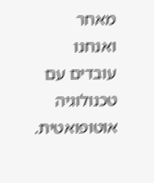מאחר ואנחנו עובדים עם טכנולוגיה אוטופואטית.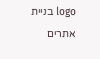logo בניית אתרים